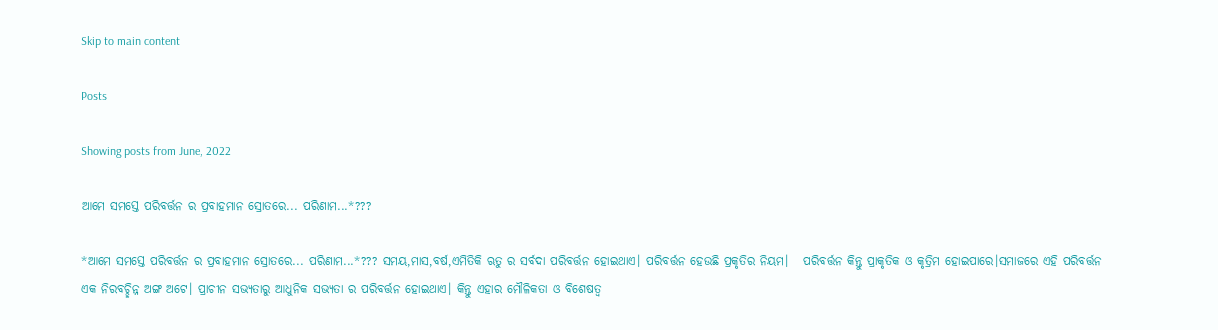Skip to main content

Posts

Showing posts from June, 2022

ଆମେ ସମସ୍ତେ ପରିବର୍ତ୍ତନ ର ପ୍ରବାହମାନ ସ୍ରୋତରେ... ପରିଣାମ...*???

*ଆମେ ସମସ୍ତେ ପରିବର୍ତ୍ତନ ର ପ୍ରବାହମାନ ସ୍ରୋତରେ... ପରିଣାମ...*??? ସମୟ,ମାସ,ବର୍ଷ,ଏମିତିକି ଋତୁ ର ସର୍ବଦା ପରିବର୍ତ୍ତନ ହୋଇଥାଏ। ପରିବର୍ତ୍ତନ ହେଉଛି ପ୍ରକୃତିର ନିୟମ।   ପରିବର୍ତ୍ତନ କିନ୍ତୁ ପ୍ରାକୃତିକ ଓ କୃତ୍ରିମ ହୋଇପାରେ।ସମାଜରେ ଏହି ପରିବର୍ତ୍ତନ ଏକ ନିରବଚ୍ଛିନ୍ନ ଅଙ୍ଗ ଅଟେ। ପ୍ରାଚୀନ ସଭ୍ୟତାରୁ ଆଧୁନିକ ସଭ୍ୟତା ର ପରିବର୍ତ୍ତନ ହୋଇଥାଏ। କିନ୍ତୁ ଏହାର ମୌଳିକତା ଓ ବିଶେଷତ୍ଵ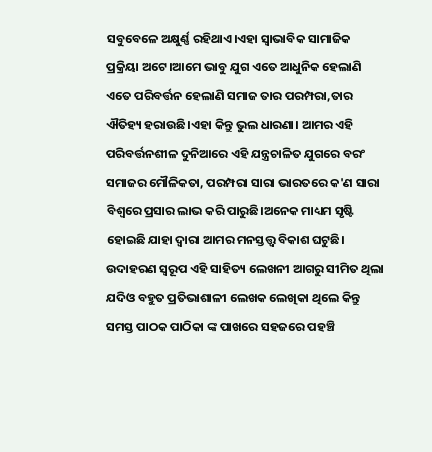ସବୁବେଳେ ଅକ୍ଷୁର୍ଣ୍ଣ ରହିଥାଏ।ଏହା ସ୍ବାଭାବିକ ସାମାଜିକ ପ୍ରକ୍ରିୟା ଅଟେ।ଆମେ ଭାବୁ ଯୁଗ ଏତେ ଆଧୁନିକ ହେଲାଣି ଏତେ ପରିବର୍ତ୍ତନ ହେଲାଣି ସମାଜ ତାର ପରମ୍ପରା,ତାର ଐତିହ୍ୟ ହରାଉଛି।ଏହା କିନ୍ତୁ ଭୁଲ ଧାରଣା। ଆମର ଏହି ପରିବର୍ତ୍ତନଶୀଳ ଦୁନିଆରେ ଏହି ଯନ୍ତ୍ରଚାଳିତ ଯୁଗରେ ବରଂ ସମାଜର ମୌଳିକତା, ପରମ୍ପରା ସାରା ଭାରତରେ କ'ଣ ସାରା ବିଶ୍ବରେ ପ୍ରସାର ଲାଭ କରି ପାରୁଛି।ଅନେକ ମାଧ୍ୟମ ସୃଷ୍ଟି ହୋଇଛି ଯାହା ଦ୍ବାରା ଆମର ମନସ୍ତତ୍ତ୍ୱ ବିକାଶ ଘଟୁଛି। ଉଦାହରଣ ସ୍ବରୂପ ଏହି ସାହିତ୍ୟ ଲେଖନୀ ଆଗରୁ ସୀମିତ ଥିଲା ଯଦିଓ ବହୁତ ପ୍ରତିଭାଶାଳୀ ଲେଖକ ଲେଖିକା ଥିଲେ କିନ୍ତୁ ସମସ୍ତ ପାଠକ ପାଠିକା ଙ୍କ ପାଖରେ ସହଜରେ ପହଞ୍ଚି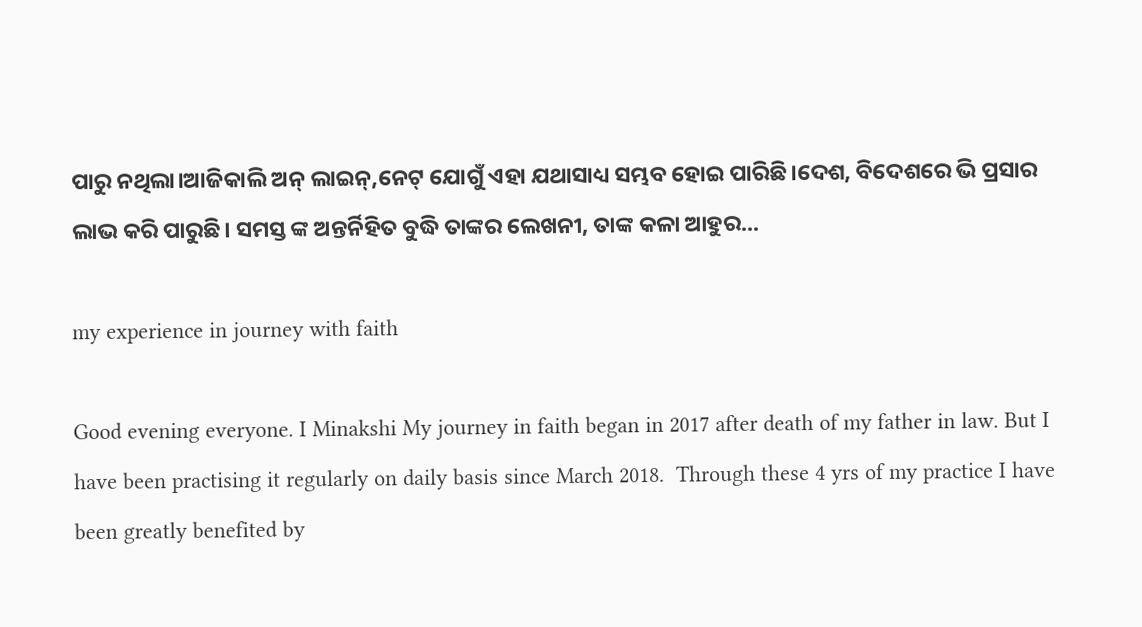ପାରୁ ନଥିଲା।ଆଜିକାଲି ଅନ୍ ଲାଇନ୍,ନେଟ୍ ଯୋଗୁଁ ଏହା ଯଥାସାଧ୍ୟ ସମ୍ଭବ ହୋଇ ପାରିଛି।ଦେଶ, ବିଦେଶରେ ଭି ପ୍ରସାର ଲାଭ କରି ପାରୁଛି। ସମସ୍ତ ଙ୍କ ଅନ୍ତର୍ନିହିତ ବୁଦ୍ଧି ତାଙ୍କର ଲେଖନୀ, ତାଙ୍କ କଳା ଆହୁର...

my experience in journey with faith

Good evening everyone. I Minakshi My journey in faith began in 2017 after death of my father in law. But I have been practising it regularly on daily basis since March 2018.  Through these 4 yrs of my practice I have been greatly benefited by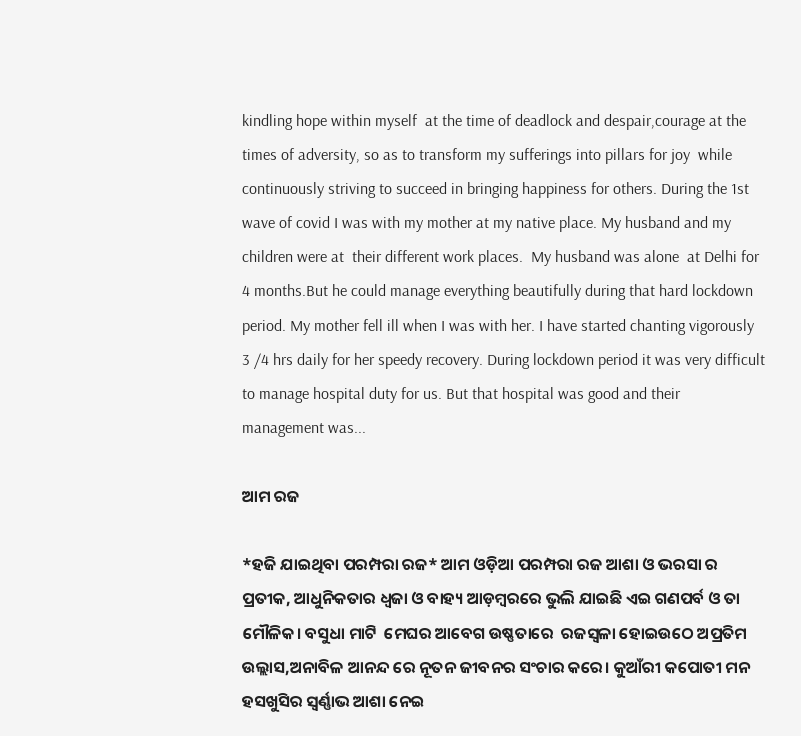kindling hope within myself  at the time of deadlock and despair,courage at the times of adversity, so as to transform my sufferings into pillars for joy  while continuously striving to succeed in bringing happiness for others. During the 1st wave of covid I was with my mother at my native place. My husband and my children were at  their different work places.  My husband was alone  at Delhi for 4 months.But he could manage everything beautifully during that hard lockdown period. My mother fell ill when I was with her. I have started chanting vigorously 3 /4 hrs daily for her speedy recovery. During lockdown period it was very difficult to manage hospital duty for us. But that hospital was good and their management was...

ଆମ ରଜ

*ହଜି ଯାଇଥିବା ପରମ୍ପରା ରଜ* ଆମ ଓଡ଼ିଆ ପରମ୍ପରା ରଜ ଆଶା ଓ ଭରସା ର ପ୍ରତୀକ, ଆଧୁନିକତାର ଧ୍ଵଜା ଓ ବାହ୍ୟ ଆଡ଼ମ୍ବରରେ ଭୁଲି ଯାଇଛି ଏଇ ଗଣପର୍ବ ଓ ତା ମୌଳିକ। ବସୁଧା ମାଟି  ମେଘର ଆବେଗ ଉଷ୍ଣତାରେ  ରଜସ୍ଵଳା ହୋଇଉଠେ ଅପ୍ରତିମ ଉଲ୍ଲାସ,ଅନାବିଳ ଆନନ୍ଦ ରେ ନୂତନ ଜୀବନର ସଂଚାର କରେ। କୁଆଁରୀ କପୋତୀ ମନ  ହସଖୁସିର ସ୍ବର୍ଣ୍ଣାଭ ଆଶା ନେଇ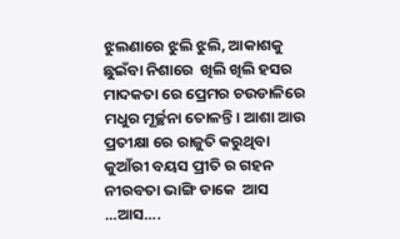ଝୁଲଣାରେ ଝୁଲି ଝୁଲି, ଆକାଶକୁ ଛୁଇଁବା ନିଶାରେ  ଖିଲି ଖିଲି ହସର ମାଦକତା ରେ ପ୍ରେମର ଚଉଡାଳିରେ ମଧୁର ମୂର୍ଚ୍ଛନା ତୋଳନ୍ତି। ଆଶା ଆଉ ପ୍ରତୀକ୍ଷା ରେ ରାଜୁତି କରୁଥିବା କୁଆଁରୀ ବୟସ ପ୍ରୀତି ର ଗହନ  ନୀରବତା ଭାଙ୍ଗି ଡାକେ  ଆସ ...ଆସ....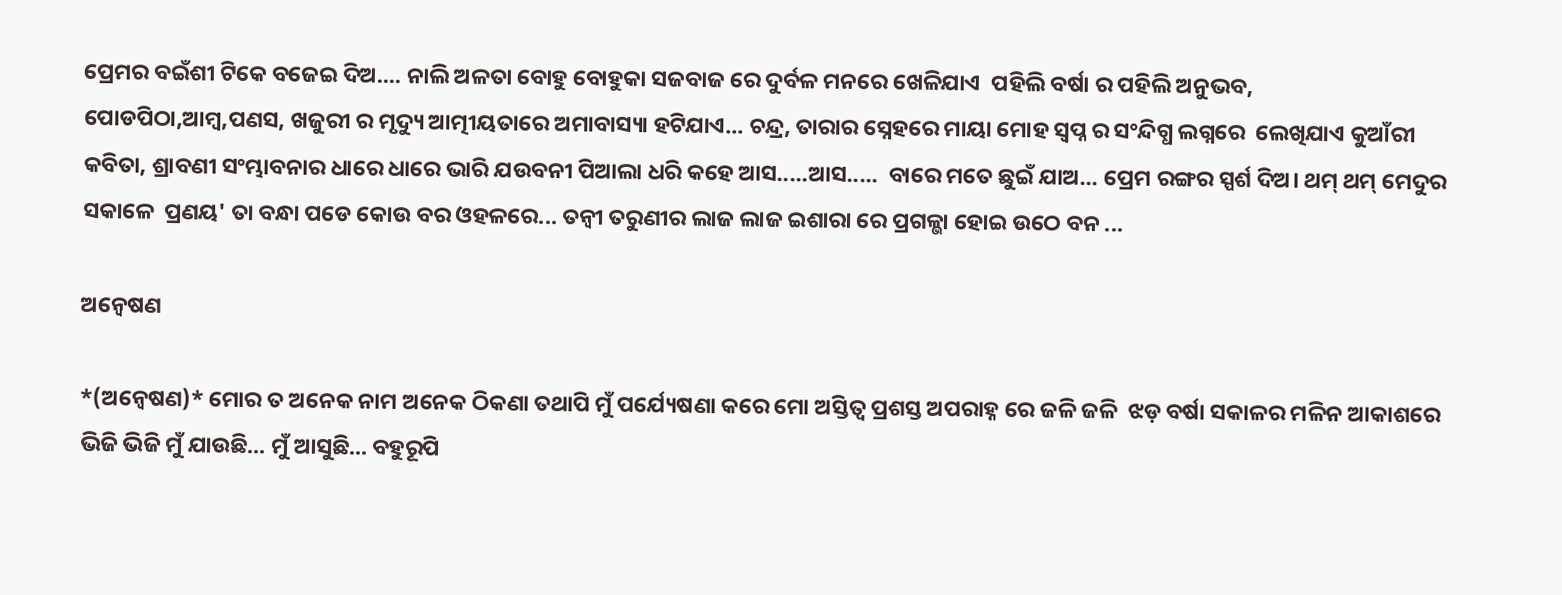ପ୍ରେମର ବଇଁଶୀ ଟିକେ ବଜେଇ ଦିଅ.... ନାଲି ଅଳତା ବୋହୁ ବୋହୁକା ସଜବାଜ ରେ ଦୁର୍ବଳ ମନରେ ଖେଳିଯାଏ  ପହିଲି ବର୍ଷା ର ପହିଲି ଅନୁଭବ, ପୋଡପିଠା,ଆମ୍ବ,ପଣସ, ଖଜୁରୀ ର ମୃଦ୍ୟୁ ଆତ୍ମୀୟତାରେ ଅମାବାସ୍ୟା ହଟିଯାଏ... ଚନ୍ଦ୍ର, ତାରାର ସ୍ନେହରେ ମାୟା ମୋହ ସ୍ବପ୍ନ ର ସଂନ୍ଦିଗ୍ଧ ଲଗ୍ନରେ  ଲେଖିଯାଏ କୁଆଁରୀ କବିତା, ଶ୍ରାବଣୀ ସଂମ୍ଭାବନାର ଧାରେ ଧାରେ ଭାରି ଯଉବନୀ ପିଆଲା ଧରି କହେ ଆସ.....ଆସ.....  ବାରେ ମତେ ଛୁଇଁ ଯାଅ... ପ୍ରେମ ରଙ୍ଗର ସ୍ପର୍ଶ ଦିଅ। ଥମ୍ ଥମ୍ ମେଦୁର ସକାଳେ  ପ୍ରଣୟ' ତା ବନ୍ଧା ପଡେ କୋଉ ବର ଓହଳରେ... ତନ୍ବୀ ତରୁଣୀର ଲାଜ ଲାଜ ଇଶାରା ରେ ପ୍ରଗଳ୍ଭା ହୋଇ ଉଠେ ବନ ...

ଅନ୍ବେଷଣ

*(ଅନ୍ବେଷଣ)* ମୋର ତ ଅନେକ ନାମ ଅନେକ ଠିକଣା ତଥାପି ମୁଁ ପର୍ଯ୍ୟେଷଣା କରେ ମୋ ଅସ୍ତିତ୍ବ ପ୍ରଶସ୍ତ ଅପରାହ୍ନ ରେ ଜଳି‌ ଜଳି  ଝଡ଼ ବର୍ଷା ସକାଳର ମଳିନ ଆକାଶରେ ଭିଜି ଭିଜି ମୁଁ ଯାଉଛି... ମୁଁ ଆସୁଛି... ବହୁରୂପି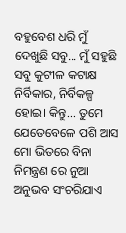ବହୁବେଶ ଧରି ମୁଁ ଦେଖୁଛି ସବୁ... ମୁଁ ସହୁଛି ସବୁ କୁଟୀଳ କଟାକ୍ଷ ନିର୍ବିକାର, ନିର୍ବିକଳ୍ପ ହୋଇ। କିନ୍ତୁ... ତୁମେ ଯେତେବେଳେ ପଶି ଆସ ମୋ ଭିତରେ ବିନା ନିମନ୍ତ୍ରଣ ରେ ନୁଆ ଅନୁଭବ ସଂଚରିଯାଏ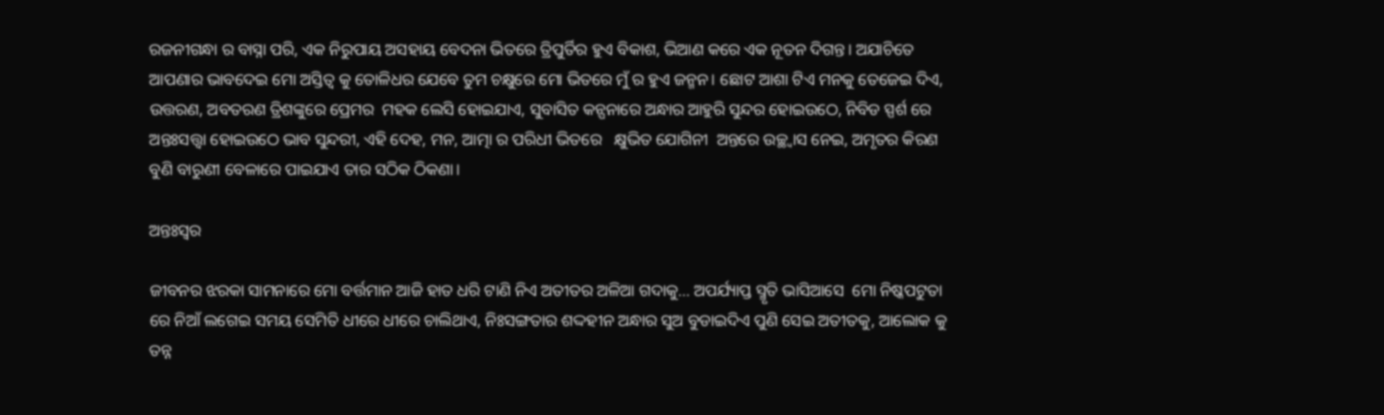ରଜନୀଗନ୍ଧା ର ବାସ୍ନା ପରି, ଏକ ନିରୁପାୟ ଅସହାୟ ବେଦନା ଭିତରେ ତ୍ରିପୁର୍ତିର ହୁଏ ବିକାଶ, ଭିଆଣ କରେ ଏକ ନୂତନ ଦିଗନ୍ତ। ଅଯାଚିତେ ଆପଣାର ଭାବଦେଇ ମୋ ଅସ୍ତିତ୍ବ କୁ ତୋଳିଧର ଯେବେ ତୁମ ଚକ୍ଷୁରେ ମୋ ଭିତରେ ମୁଁ ର ହୁଏ ଜନ୍ମନ। ଛୋଟ ଆଶା ଟିଏ ମନକୁ ତେଜେଇ ଦିଏ, ଉତ୍ତରଣ, ଅବତରଣ ତ୍ରିଶଙ୍କୁରେ ପ୍ରେମର  ମହକ ଲେସି ହୋଇଯାଏ, ସୁବାସିତ କନ୍ପନାରେ ଅନ୍ଧାର ଆହୁରି ସୁନ୍ଦର ହୋଇଉଠେ, ନିବିଡ ସ୍ପର୍ଶ ରେ ଅନ୍ତଃସତ୍ତ୍ବା ହୋଇଉଠେ ଭାବ ସୁନ୍ଦରୀ, ଏହି ଦେହ, ମନ, ଆତ୍ମା ର ପରିଧୀ ଭିତରେ   କ୍ଷୁଭିତ ଯୋଗିନୀ  ଅନ୍ତରେ ଉଚ୍ଛ୍ୱାସ ନେଇ, ଅମୃତର କିରଣ ବୁଣି ବାରୁଣୀ ବେଳାରେ ପାଇଯାଏ ତାର ସଠିକ ଠିକଣା।

ଅନ୍ତଃସ୍ୱର

ଜୀବନର ଝରକା ସାମନାରେ ମୋ ବର୍ତ୍ତମାନ ଆଜି ହାତ ଧରି ଟାଣି ନିଏ ଅତୀତର ଅଳିଆ ଗଦାକୁ... ଅପର୍ଯ୍ୟାପ୍ତ ସ୍ମୃତି ଭାସିଆସେ  ମୋ ନିଷ୍କପଟୁତା ରେ ନିଆଁ ଲଗେଇ ସମୟ ସେମିତି ଧୀରେ ଧୀରେ ଚାଲିଥାଏ, ନିଃସଙ୍ଗତାର ଶଦ୍ଦହୀନ ଅନ୍ଧାର ସୁଅ ବୁଡାଇଦିଏ ପୁଣି ସେଇ ଅତୀତକୁ, ଆଲୋକ କୁ ତନ୍ନ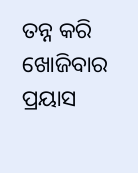ତନ୍ନ କରି ଖୋଜିବାର ପ୍ରୟାସ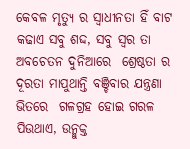କେବଳ ମୃତ୍ୟୁ ର ସ୍ବାଧୀନତା ହିଁ ବାଟ କଢାଏ ସବୁ ଶଦ୍ଦ, ସବୁ ସ୍ବର ତା  ଅବଚେତନ ଦୁନିଆରେ  ଶ୍ରେଷ୍ଠତା ର ଦୂରତା ମାପୁଥାନ୍ତି ବଞ୍ଚିବାର ଯନ୍ତ୍ରଣା ଭିତରେ  ଗଳଗ୍ରହ ହୋଇ ଗରଳ ପିଉଥାଏ, ଉନ୍ମୁକ୍ତ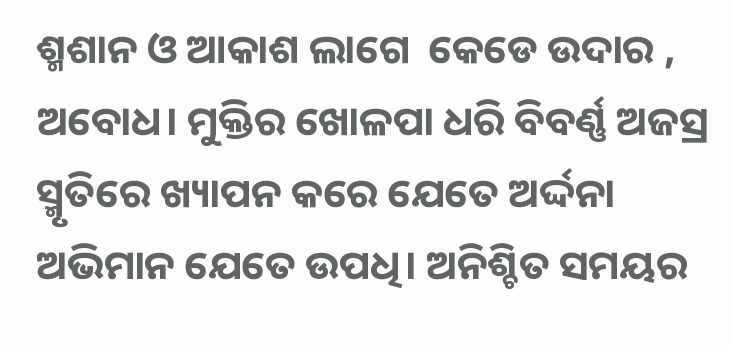ଶ୍ମଶାନ ଓ ଆକାଶ ଲାଗେ  କେଡେ ଉଦାର , ଅବୋଧ। ମୁକ୍ତିର ଖୋଳପା ଧରି ବିବର୍ଣ୍ଣ ଅଜସ୍ର ସ୍ମୃତିରେ ଖ୍ୟାପନ କରେ ଯେତେ ଅର୍ଦ୍ଦନା  ଅଭିମାନ ଯେତେ ଉପଧି। ଅନିଶ୍ଚିତ ସମୟର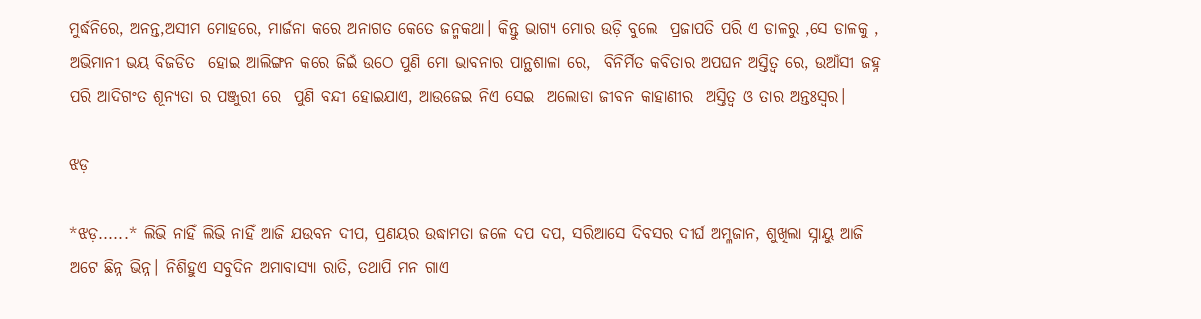ମୁର୍ଦ୍ଧନିରେ, ଅନନ୍ତ,ଅସୀମ ମୋହରେ, ମାର୍ଜନା କରେ ଅନାଗତ କେତେ ଜନ୍ମକଥା। କିନ୍ତୁ ଭାଗ୍ୟ ମୋର ଉଡ଼ି ବୁଲେ  ପ୍ରଜାପତି ପରି ଏ ଡାଳରୁ ,ସେ ଡାଳକୁ , ଅଭିମାନୀ ଭୟ ବିଜଡିତ  ହୋଇ ଆଲିଙ୍ଗନ କରେ ଜିଇଁ ଉଠେ ପୁଣି ମୋ ଭାବନାର ପାନ୍ଥଶାଳା ରେ,  ବିନିର୍ମିତ କବିତାର ଅପଘନ ଅସ୍ତିତ୍ବ ରେ, ଉଆଁସୀ ଜହ୍ନ ପରି ଆଦିଗଂତ ଶୂନ୍ୟତା ର ପଞ୍ଜୁରୀ ରେ  ପୁଣି ବନ୍ଦୀ ହୋଇଯାଏ, ଆଉଜେଇ ନିଏ ସେଇ  ଅଲୋଡା ଜୀବନ କାହାଣୀର  ଅସ୍ତିତ୍ବ ଓ ତାର ଅନ୍ତଃସ୍ୱର।

ଝଡ଼

*ଝଡ଼......* ଲିଭି ନାହିଁ ଲିଭି ନାହିଁ ଆଜି ଯଉବନ ଦୀପ, ପ୍ରଣୟର ଉଦ୍ଧାମତା ଜଳେ ଦପ ଦପ, ସରିଆସେ ଦିବସର ଦୀର୍ଘ ଅମ୍ଳଜାନ, ଶୁଖିଲା ସ୍ନାୟୁ ଆଜି ଅଟେ ଛିନ୍ନ ଭିନ୍ନ। ନିଶିହୁଏ ସବୁଦିନ ଅମାବାସ୍ୟା ରାତି, ତଥାପି ମନ ଗାଏ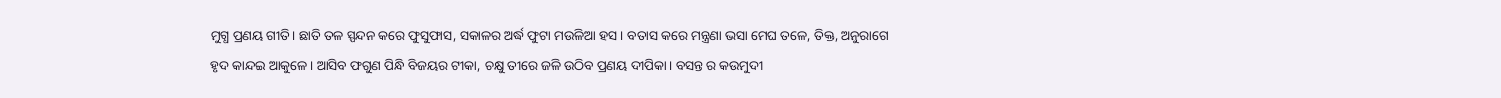ମୁଗ୍ଧ ପ୍ରଣୟ ଗୀତି। ଛାତି ତଳ ସ୍ପନ୍ଦନ କରେ ଫୁସୁଫାସ, ସକାଳର ଅର୍ଦ୍ଧ ଫୁଟା ମଉଳିଆ ହସ। ବତାସ କରେ ମନ୍ତ୍ରଣା ଭସା ମେଘ ତଳେ, ତିକ୍ତ, ଅନୁରାଗେ ହୃଦ କାନ୍ଦଇ ଆକୁଳେ। ଆସିବ ଫଗୁଣ ପିନ୍ଧି ବିଜୟର ଟୀକା, ଚକ୍ଷୁ ତୀରେ ଜଳି ଉଠିବ ପ୍ରଣୟ ଦୀପିକା। ବସନ୍ତ ର କଉମୁଦୀ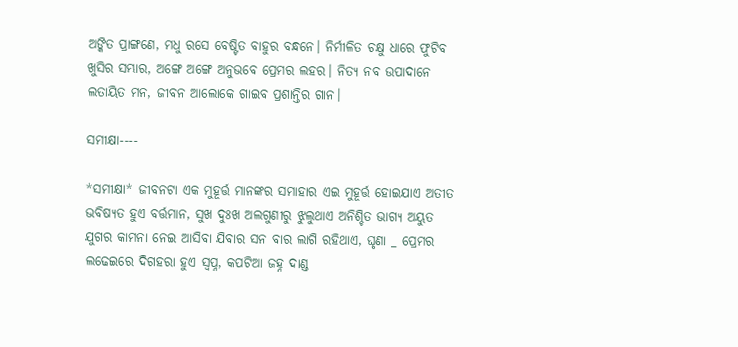ଅଙ୍କିତ ପ୍ରାଙ୍ଗଣେ, ମଧୁ ରସେ ବେଷ୍ଟିତ ବାହୁର ବନ୍ଧନେ। ନିର୍ମୀଳିତ ଚକ୍ଷୁ ଧାରେ ଫୁଟିବ ଖୁସିର ସମ୍ଭାର, ଅଙ୍ଗେ ଅଙ୍ଗେ ଅନୁଭବେ ପ୍ରେମର ଲହର। ନିତ୍ୟ ନବ ଉପାଦାନେ ଲତାୟିତ ମନ, ଜୀବନ ଆଲୋକେ ଗାଇବ ପ୍ରଶାନ୍ତିର ଗାନ।

ସମୀକ୍ଷା----

*ସମୀକ୍ଷା* ଜୀବନଟା ଏକ ମୁହୂର୍ତ୍ତ ମାନଙ୍କର ସମାହାର ଏଇ ମୁହୂର୍ତ୍ତ ହୋଇଯାଏ ଅତୀତ ଭବିଷ୍ୟତ ହୁଏ ବର୍ତ୍ତମାନ, ସୁଖ ଦୁଃଖ ଅଲଗୁଣୀରୁ ଝୁଲୁଥାଏ ଅନିଶ୍ଚିତ ଭାଗ୍ୟ ଅୟୁତ ଯୁଗର କାମନା ନେଇ ଆସିବା ଯିବାର ସନ ବାର ଲାଗି ରହିଥାଏ, ଘୃଣା _ ପ୍ରେମର ଲଢେଇରେ ଦିଗହରା ହୁଏ ସ୍ବପ୍ନ, କପଟିଆ ଜହ୍ନ ଦାଣ୍ଡ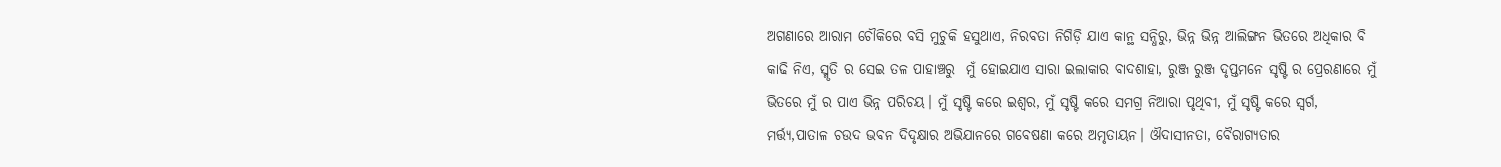ଅଗଣାରେ ଆରାମ ଚୌକିରେ ବସି ମୁଚୁକି ହସୁଥାଏ, ନିରବତା ନିଗିଡ଼ି ଯାଏ କାନ୍ଥ ସନ୍ଧିରୁ, ଭିନ୍ନ ଭିନ୍ନ ଆଲିଙ୍ଗନ ଭିତରେ ଅଧିକାର ବି କାଢି ନିଏ, ସ୍ମୃତି ର ସେଇ ତଳ ପାହାଞ୍ଚରୁ  ମୁଁ ହୋଇଯାଏ ସାରା ଇଲାକାର ବାଦଶାହା, ରୁଞ୍ଜ ରୁଞ୍ଜ ଦୃପ୍ତମନେ ସୃଷ୍ଟି ର ପ୍ରେରଣାରେ ମୁଁ ଭିତରେ ମୁଁ ର ପାଏ ଭିନ୍ନ ପରିଚୟ। ମୁଁ ସୃଷ୍ଟି କରେ ଇଶ୍ଵର, ମୁଁ ସୃଷ୍ଟି କରେ ସମଗ୍ର ନିଆରା ପୃଥିବୀ, ମୁଁ ସୃଷ୍ଟି କରେ ସ୍ବର୍ଗ, ମର୍ତ୍ତ୍ୟ,ପାତାଳ ଚଉଦ ଭବନ ଦିଦୃକ୍ଷାର ଅଭିଯାନରେ ଗବେଷଣା କରେ ଅମୃତାୟନ। ଔଦାସୀନତା, ବୈରାଗ୍ୟତାର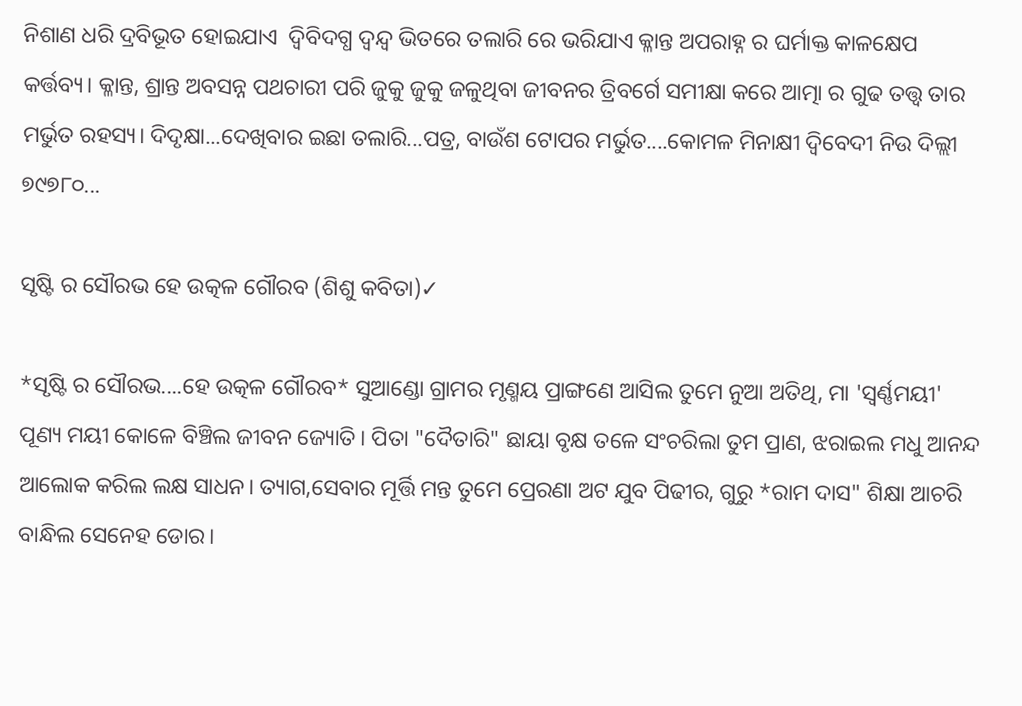ନିଶାଣ ଧରି ଦ୍ରବିଭୂତ ହୋଇଯାଏ  ଦ୍ବିବିଦଗ୍ଧ ଦ୍ବନ୍ଦ୍ବ ଭିତରେ ତଲାରି ରେ ଭରିଯାଏ କ୍ଳାନ୍ତ ଅପରାହ୍ନ ର ଘର୍ମାକ୍ତ କାଳକ୍ଷେପ କର୍ତ୍ତବ୍ୟ। କ୍ଳାନ୍ତ, ଶ୍ରାନ୍ତ ଅବସନ୍ନ ପଥଚାରୀ ପରି ଜୁକୁ ଜୁକୁ ଜଳୁଥିବା ଜୀବନର ତ୍ରିବର୍ଗେ ସମୀକ୍ଷା କରେ ଆତ୍ମା ର ଗୁଢ ତତ୍ତ୍ଵ ତାର ମର୍ଭୁତ ରହସ୍ୟ। ଦିଦୃକ୍ଷା...ଦେଖିବାର ଇଛା ତଲାରି...ପତ୍ର, ବାଉଁଶ ଟୋପର ମର୍ଭୁତ....କୋମଳ ମିନାକ୍ଷୀ ଦ୍ବିବେଦୀ ନିଉ ଦିଲ୍ଲୀ ୭୯୭୮୦...

ସୃଷ୍ଟି ର ସୌରଭ ହେ ଉତ୍କଳ ଗୌରବ (ଶିଶୁ କବିତା)✓

*ସୃଷ୍ଟି ର ସୌରଭ....ହେ ଉତ୍କଳ ଗୌରବ* ସୁଆଣ୍ଡୋ ଗ୍ରାମର ମୃଣ୍ମୟ ପ୍ରାଙ୍ଗଣେ ଆସିଲ ତୁମେ ନୁଆ ଅତିଥି, ମା 'ସ୍ଵର୍ଣ୍ଣମୟୀ' ପୂଣ୍ୟ ମୟୀ କୋଳେ ବିଞ୍ଚିଲ ଜୀବନ ଜ୍ୟୋତି। ପିତା "ଦୈତାରି" ଛାୟା ବୃକ୍ଷ ତଳେ ସଂଚରିଲା ତୁମ ପ୍ରାଣ, ଝରାଇଲ ମଧୁ ଆନନ୍ଦ ଆଲୋକ କରିଲ ଲକ୍ଷ ସାଧନ। ତ୍ୟାଗ,ସେବାର ମୂର୍ତ୍ତି ମନ୍ତ ତୁମେ ପ୍ରେରଣା ଅଟ ଯୁବ ପିଢୀର, ଗୁରୁ *ରାମ ଦାସ" ଶିକ୍ଷା ଆଚରି ବାନ୍ଧିଲ ସେନେହ ଡୋର।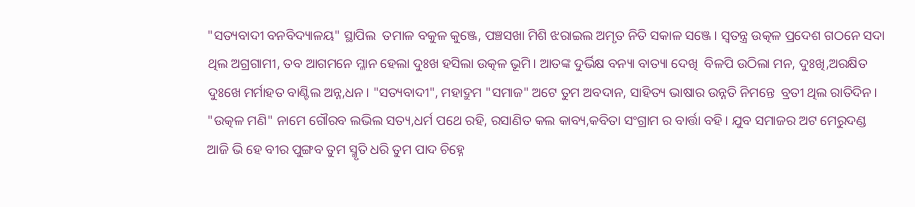"ସତ୍ୟବାଦୀ ବନବିଦ୍ୟାଳୟ" ସ୍ଥାପିଲ  ତମାଳ ବକୁଳ କୁଞ୍ଜେ, ପଞ୍ଚସଖା ମିଶି ଝରାଇଲ ଅମୃତ ନିତି ସକାଳ ସଞ୍ଜେ। ସ୍ବତନ୍ତ୍ର ଉତ୍କଳ ପ୍ରଦେଶ ଗଠନେ ସଦା ଥିଲ ଅଗ୍ରଗାମୀ, ତବ ଆଗମନେ ମ୍ଳାନ ହେଲା ଦୁଃଖ ହସିଲା ଉତ୍କଳ ଭୂମି। ଆତଙ୍କ ଦୁର୍ଭିକ୍ଷ ବନ୍ୟା ବାତ୍ୟା ଦେଖି  ବିଳପି ଉଠିଲା ମନ, ଦୁଃଖି,ଅରକ୍ଷିତ ଦୁଃଖେ ମର୍ମାହତ ବାଣ୍ଟିଲ ଅନ୍ନ,ଧନ। "ସତ୍ୟବାଦୀ", ମହାଦ୍ରୁମ "ସମାଜ" ଅଟେ ତୁମ ଅବଦାନ, ସାହିତ୍ୟ ଭାଷାର ଉନ୍ନତି ନିମନ୍ତେ  ବ୍ରତୀ ଥିଲ ରାତିଦିନ। "ଉତ୍କଳ ମଣି" ନାମେ ଗୌରବ ଲଭିଲ ସତ୍ୟ,ଧର୍ମ ପଥେ ରହି, ରସାଣିତ କଲ କାବ୍ୟ,କବିତା ସଂଗ୍ରାମ ର ବାର୍ତ୍ତା ବହି। ଯୁବ ସମାଜର ଅଟ ମେରୁଦଣ୍ଡ   ଆଜି ଭି ହେ ବୀର ପୁଙ୍ଗବ ତୁମ ସ୍ମୃତି ଧରି ତୁମ ପାଦ ଚିହ୍ନେ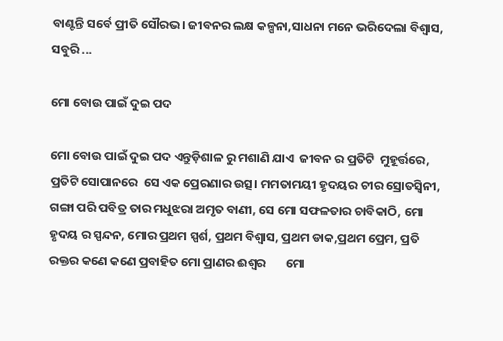ବାଣ୍ଟନ୍ତି ସର୍ବେ ପ୍ରୀତି ସୌରଭ। ଜୀବନର ଲକ୍ଷ କଳ୍ପନା,ସାଧନା ମନେ ଭରିଦେଲା ବିଶ୍ବାସ, ସବୁରି ...

ମୋ ବୋଉ ପାଇଁ ଦୁଇ ପଦ

ମୋ ବୋଉ ପାଇଁ ଦୁଇ ପଦ ଏନ୍ତୁଡ଼ିଶାଳ ରୁ ମଶାଣି ଯାଏ  ଜୀବନ ର ପ୍ରତିଟି  ମୁହୂର୍ତ୍ତରେ, ପ୍ରତିଟି ସୋପାନରେ  ସେ ଏକ ପ୍ରେରଣାର ଉତ୍ସ। ମମତାମୟୀ ହୃଦୟର ଚୀର ସ୍ରୋତସ୍ବିନୀ, ଗଙ୍ଗା ପରି ପବିତ୍ର ତାର ମଧୁଝରା ଅମୃତ ବାଣୀ, ସେ ମୋ ସଫଳତାର ଚାବିକାଠି, ମୋ ହୃଦୟ ର ସ୍ପନ୍ଦନ, ମୋର ପ୍ରଥମ ସ୍ପର୍ଶ, ପ୍ରଥମ ବିଶ୍ବାସ, ପ୍ରଥମ ଡାକ,ପ୍ରଥମ ପ୍ରେମ, ପ୍ରତି ରକ୍ତର କଣେ କଣେ ପ୍ରବାହିତ ମୋ ପ୍ରାଣର ଈଶ୍ୱର       ମୋ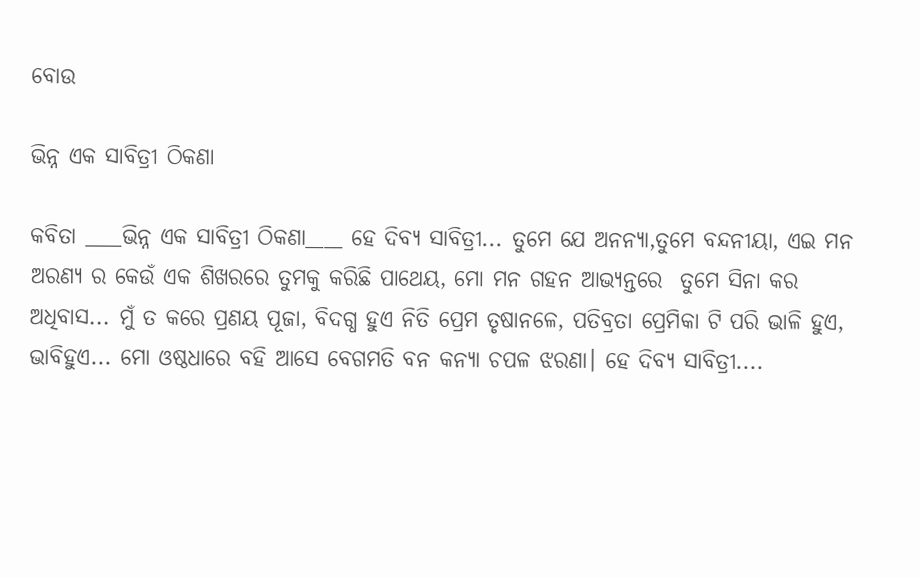ବୋଉ

ଭିନ୍ନ ଏକ ସାବିତ୍ରୀ ଠିକଣା

କବିତା ____ଭିନ୍ନ ଏକ ସାବିତ୍ରୀ ଠିକଣା____ ହେ ଦିବ୍ୟ ସାବିତ୍ରୀ... ତୁମେ ଯେ ଅନନ୍ୟା,ତୁମେ ବନ୍ଦନୀୟା, ଏଇ ମନ ଅରଣ୍ୟ ର କେଉଁ ଏକ ଶିଖରରେ ତୁମକୁ କରିଛି ପାଥେୟ, ମୋ ମନ ଗହନ ଆଭ୍ୟନ୍ତରେ  ତୁମେ ସିନା କର ଅଧିବାସ... ମୁଁ ତ କରେ ପ୍ରଣୟ ପୂଜା, ବିଦଗ୍ଧ ହୁଏ ନିତି ପ୍ରେମ ତୃଷାନଳେ, ପତିବ୍ରତା ପ୍ରେମିକା ଟି ପରି ଭାଳି ହୁଏ, ଭାବିହୁଏ... ମୋ ଓଷ୍ଠଧାରେ ବହି ଆସେ ବେଗମତି ବନ କନ୍ୟା ଚପଳ ଝରଣା। ହେ ଦିବ୍ୟ ସାବିତ୍ରୀ....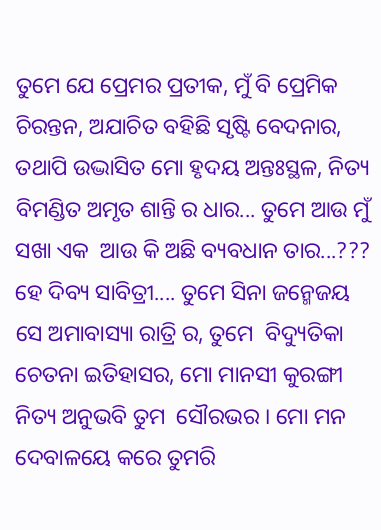ତୁମେ ଯେ ପ୍ରେମର ପ୍ରତୀକ, ମୁଁ ବି ପ୍ରେମିକ ଚିରନ୍ତନ, ଅଯାଚିତ ବହିଛି ସୃଷ୍ଟି ବେଦନାର, ତଥାପି ଉଦ୍ଭାସିତ ମୋ ହୃଦୟ ଅନ୍ତଃସ୍ଥଳ, ନିତ୍ୟ ବିମଣ୍ଡିତ ଅମୃତ ଶାନ୍ତି ର ଧାର... ତୁମେ ଆଉ ମୁଁ ସଖା ଏକ  ଆଉ କି ଅଛି ବ୍ୟବଧାନ ତାର...??? ହେ ଦିବ୍ୟ ସାବିତ୍ରୀ.... ତୁମେ ସିନା ଜନ୍ମେଜୟ  ସେ ଅମାବାସ୍ୟା ରାତ୍ରି ର, ତୁମେ  ବିଦ୍ୟୁତିକା ଚେତନା ଇତିହାସର, ମୋ ମାନସୀ କୁରଙ୍ଗୀ ନିତ୍ୟ ଅନୁଭବି ତୁମ  ସୌରଭର । ମୋ ମନ ଦେବାଳୟେ କରେ ତୁମରି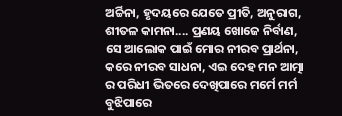ଅର୍ଚ୍ଚିନା, ହୃଦୟରେ ଯେତେ ପ୍ରୀତି, ଅନୁରାଗ, ଶୀତଳ କାମନା.... ପ୍ରଣୟ ଖୋଜେ ନିର୍ବାଣ, ସେ ଆଲୋକ ପାଇଁ ମୋର ନୀରବ ପ୍ରାର୍ଥନା, କରେ ନୀରବ ସାଧନା, ଏଇ ଦେହ ମନ ଆତ୍ମା ର ପରିଧୀ ଭିତରେ ଦେଖିପାରେ ମର୍ମେ ମର୍ମ ବୁଝିପାରେ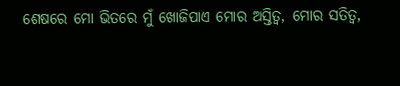ଶେଷରେ ମୋ ଭିତରେ ମୁଁ ଖୋଜିପାଏ ମୋର ଅସ୍ତିତ୍ବ, ମୋର ସତିତ୍ବ,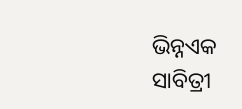ଭିନ୍ନଏକ  ସାବିତ୍ରୀ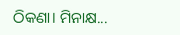ଠିକଣା। ମିନାକ୍ଷ...